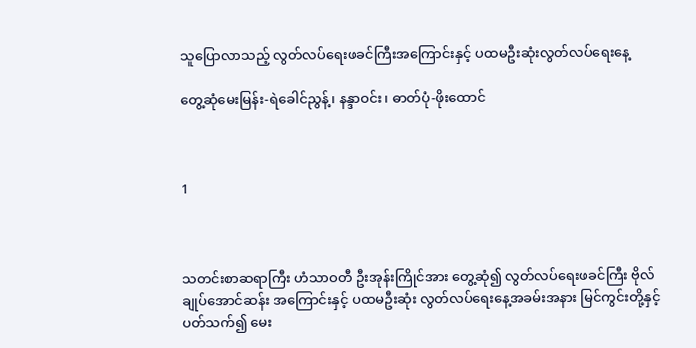သူပြောလာသည့် လွတ်လပ်ရေးဖခင်ကြီးအကြောင်းနှင့် ပထမဦးဆုံးလွတ်လပ်ရေးနေ့

တွေ့ဆုံမေးမြန်း-ရဲခေါင်ညွန့်၊ နန္ဒာဝင်း၊ ဓာတ်ပုံ-ဖိုးထောင်



1



သတင်းစာဆရာကြီး ဟံသာဝတီ ဦးအုန်းကြိုင်အား တွေ့ဆုံ၍ လွတ်လပ်ရေးဖခင်ကြီး ဗိုလ်ချုပ်အောင်ဆန်း အကြောင်းနှင့် ပထမဦးဆုံး လွတ်လပ်ရေးနေ့အခမ်းအနား မြင်ကွင်းတို့နှင့်ပတ်သက်၍ မေး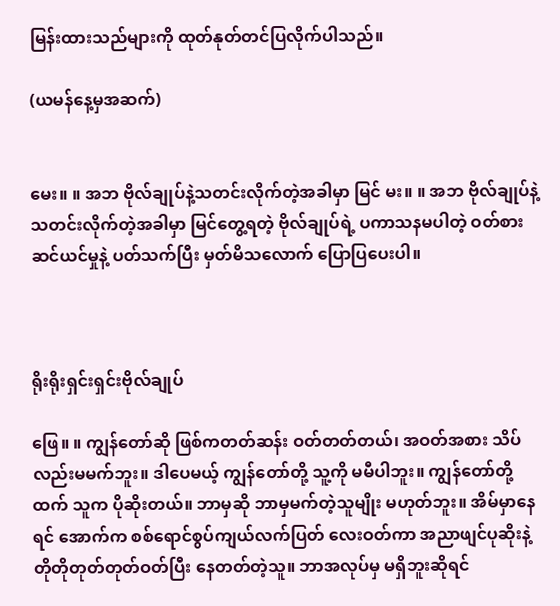မြန်းထားသည်များကို ထုတ်နုတ်တင်ပြလိုက်ပါသည်။

(ယမန်နေ့မှအဆက်)


မေး။ ။ အဘ ဗိုလ်ချုပ်နဲ့သတင်းလိုက်တဲ့အခါမှာ မြင် မး။ ။ အဘ ဗိုလ်ချုပ်နဲ့ သတင်းလိုက်တဲ့အခါမှာ မြင်တွေ့ရတဲ့ ဗိုလ်ချုပ်ရဲ့ ပကာသနမပါတဲ့ ဝတ်စားဆင်ယင်မှုနဲ့ ပတ်သက်ပြီး မှတ်မိသလောက် ပြောပြပေးပါ။



ရိုးရိုးရှင်းရှင်းဗိုလ်ချုပ်

ဖြေ။ ။ ကျွန်တော်ဆို ဖြစ်ကတတ်ဆန်း ဝတ်တတ်တယ်၊ အဝတ်အစား သိပ်လည်းမမက်ဘူး။ ဒါပေမယ့် ကျွန်တော်တို့ သူ့ကို မမီပါဘူး။ ကျွန်တော်တို့ထက် သူက ပိုဆိုးတယ်။ ဘာမှဆို ဘာမှမက်တဲ့သူမျိုး မဟုတ်ဘူး။ အိမ်မှာနေရင် အောက်က စစ်ရောင်စွပ်ကျယ်လက်ပြတ် လေးဝတ်ကာ အညာဖျင်ပုဆိုးနဲ့ တိုတိုတုတ်တုတ်ဝတ်ပြီး နေတတ်တဲ့သူ။ ဘာအလုပ်မှ မရှိဘူးဆိုရင်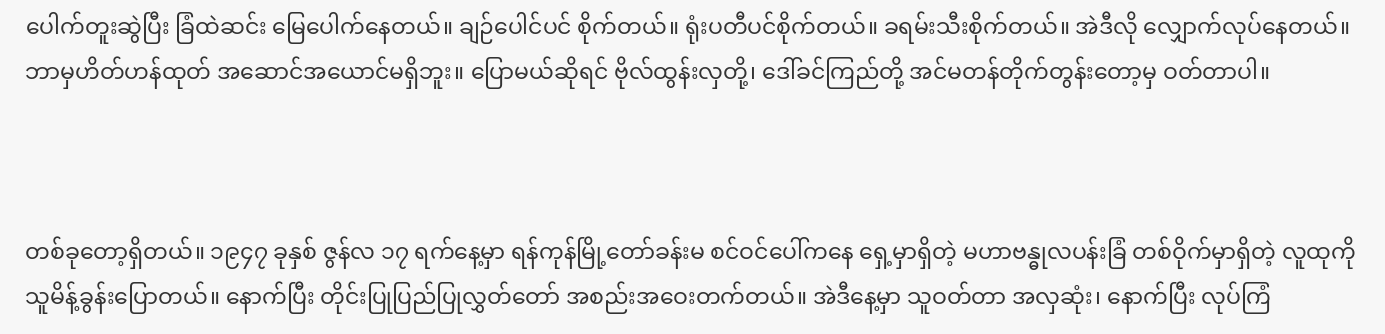ပေါက်တူးဆွဲပြီး ခြံထဲဆင်း မြေပေါက်နေတယ်။ ချဉ်ပေါင်ပင် စိုက်တယ်။ ရုံးပတီပင်စိုက်တယ်။ ခရမ်းသီးစိုက်တယ်။ အဲဒီလို လျှောက်လုပ်နေတယ်။ ဘာမှဟိတ်ဟန်ထုတ် အဆောင်အယောင်မရှိဘူး။ ပြောမယ်ဆိုရင် ဗိုလ်ထွန်းလှတို့၊ ဒေါ်ခင်ကြည်တို့ အင်မတန်တိုက်တွန်းတော့မှ ဝတ်တာပါ။



တစ်ခုတော့ရှိတယ်။ ၁၉၄၇ ခုနှစ် ဇွန်လ ၁၇ ရက်နေ့မှာ ရန်ကုန်မြို့တော်ခန်းမ စင်ဝင်ပေါ်ကနေ ရှေ့မှာရှိတဲ့ မဟာဗန္ဓုလပန်းခြံ တစ်ဝိုက်မှာရှိတဲ့ လူထုကို သူမိန့်ခွန်းပြောတယ်။ နောက်ပြီး တိုင်းပြုပြည်ပြုလွှတ်တော် အစည်းအဝေးတက်တယ်။ အဲဒီနေ့မှာ သူဝတ်တာ အလှဆုံး၊ နောက်ပြီး လုပ်ကြံ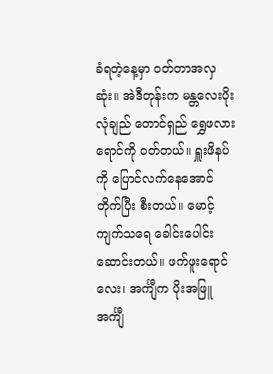ခံရတဲ့နေ့မှာ ဝတ်တာအလှဆုံး။ အဲဒီတုန်းက မန္တလေးပိုးလုံချည် တောင်ရှည် ရွှေဖလားရောင်ကို ဝတ်တယ်။ ရှူးဖိနပ်ကို ပြောင်လက်နေအောင်တိုက်ပြီး စီးတယ်။ မောင့်ကျက်သရေ ခေါင်းပေါင်း ဆောင်းတယ်။ ဖက်ဖူးရောင်လေး၊ အင်္ကျီက ပိုးအဖြူအင်္ကျီ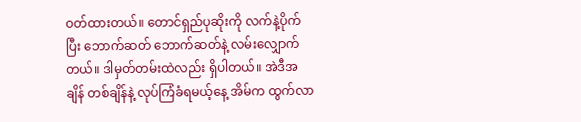ဝတ်ထားတယ်။ တောင်ရှည်ပုဆိုးကို လက်နဲ့ပိုက်ပြီး ဘောက်ဆတ် ဘောက်ဆတ်နဲ့ လမ်းလျှောက်တယ်။ ဒါမှတ်တမ်းထဲလည်း ရှိပါတယ်။ အဲဒီအချိန် တစ်ချိန်နဲ့ လုပ်ကြံခံရမယ့်နေ့ အိမ်က ထွက်လာ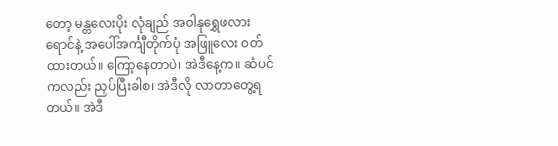တော့ မန္တလေးပိုး လုံချည် အဝါနုရွှေဖလားရောင်နဲ့ အပေါ်အင်္ကျီတိုက်ပုံ အဖြူလေး ဝတ်ထားတယ်။ ကြော့နေတာပဲ၊ အဲဒီနေ့က။ ဆံပင်ကလည်း ညှပ်ပြီးခါစ၊ အဲဒီလို လာတာတွေ့ရတယ်။ အဲဒီ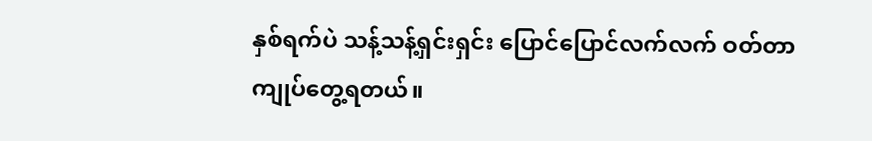နှစ်ရက်ပဲ သန့်သန့်ရှင်းရှင်း ပြောင်ပြောင်လက်လက် ဝတ်တာ ကျုပ်တွေ့ရတယ်။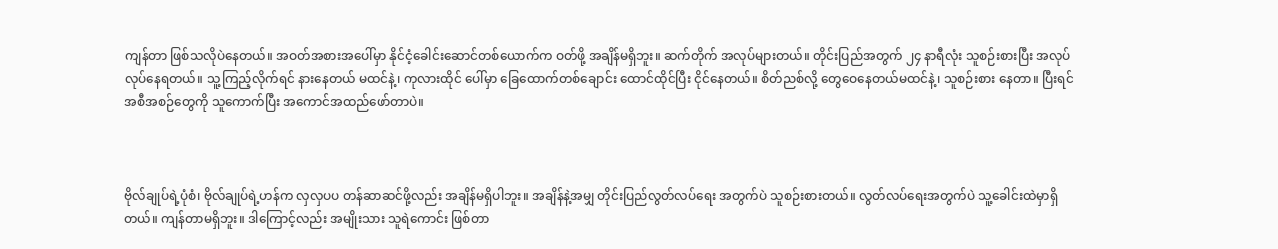ကျန်တာ ဖြစ်သလိုပဲနေတယ်။ အဝတ်အစားအပေါ်မှာ နိုင်ငံ့ခေါင်းဆောင်တစ်ယောက်က ဝတ်ဖို့ အချိန်မရှိဘူး။ ဆက်တိုက် အလုပ်များတယ်။ တိုင်းပြည်အတွက် ၂၄ နာရီလုံး သူစဉ်းစားပြီး အလုပ်လုပ်နေရတယ်။ သူ့ကြည့်လိုက်ရင် နားနေတယ် မထင်နဲ့၊ ကုလားထိုင် ပေါ်မှာ ခြေထောက်တစ်ချောင်း ထောင်ထိုင်ပြီး ငိုင်နေတယ်။ စိတ်ညစ်လို့ တွေဝေနေတယ်မထင်နဲ့၊ သူစဉ်းစား နေတာ။ ပြီးရင် အစီအစဉ်တွေကို သူကောက်ပြီး အကောင်အထည်ဖော်တာပဲ။



ဗိုလ်ချုပ်ရဲ့ပုံစံ၊ ဗိုလ်ချုပ်ရဲ့ဟန်က လှလှပပ တန်ဆာဆင်ဖို့လည်း အချိန်မရှိပါဘူး။ အချိန်နဲ့အမျှ တိုင်းပြည်လွတ်လပ်ရေး အတွက်ပဲ သူစဉ်းစားတယ်။ လွတ်လပ်ရေးအတွက်ပဲ သူ့ခေါင်းထဲမှာရှိတယ်။ ကျန်တာမရှိဘူး။ ဒါကြောင့်လည်း အမျိုးသား သူရဲကောင်း ဖြစ်တာ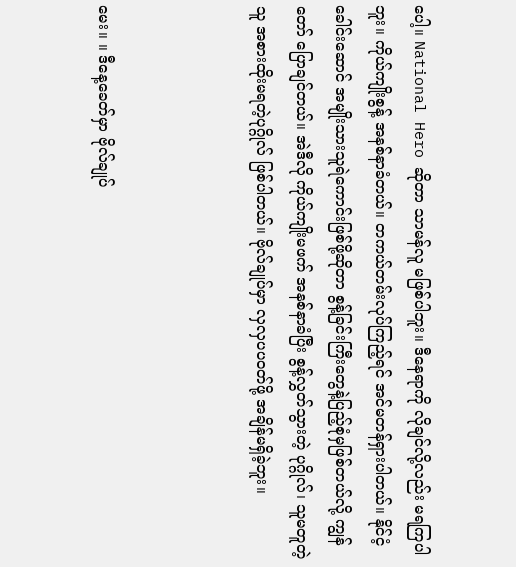ပေါ့။ National Hero ဆိုတာ သာမန်လူ မဖြစ်ပါဘူး။ ဒီနေရာကို လိုချင်လို့လည်း မရကြပါဘူး။ ကိုယ်ကျိုးစွန့် အနစ်နာခံတယ်။ တကယ်တမ်းလုပ်ကြည့်ရင် အင်မတန်ရှားပါတယ်။ နိုင်ငံ့ခေါင်းဆောင် အမျိုးသားသူရဲကောင်းဖြစ်ဖို့ဆိုတာ စွန့်ခြင်းကြီးတွေနဲ့ပြည့်စုံမှဖြစ်တယ်လို့ ကျွန်တော် ပြောချင်တယ်။ အဲဒီလို ကိုယ်ကျိုးမဖက် အနစ်နာခံပြီး စွန့်လွှတ်သွားတဲ့ ပုဂ္ဂိုလ်၊ သူမတူတဲ့သူ အစားထိုးမရတဲ့ပုဂ္ဂိုလ် ဖြစ်ပါတယ်။ ဗိုလ်ချုပ်မှာ လှလှပပဝတ်ဖို့ အချိန်မရှိခဲ့ဘူး။



မေး။ ။ ဒီနေ့ခေတ်မှာ ဗိုလ်ချုပ်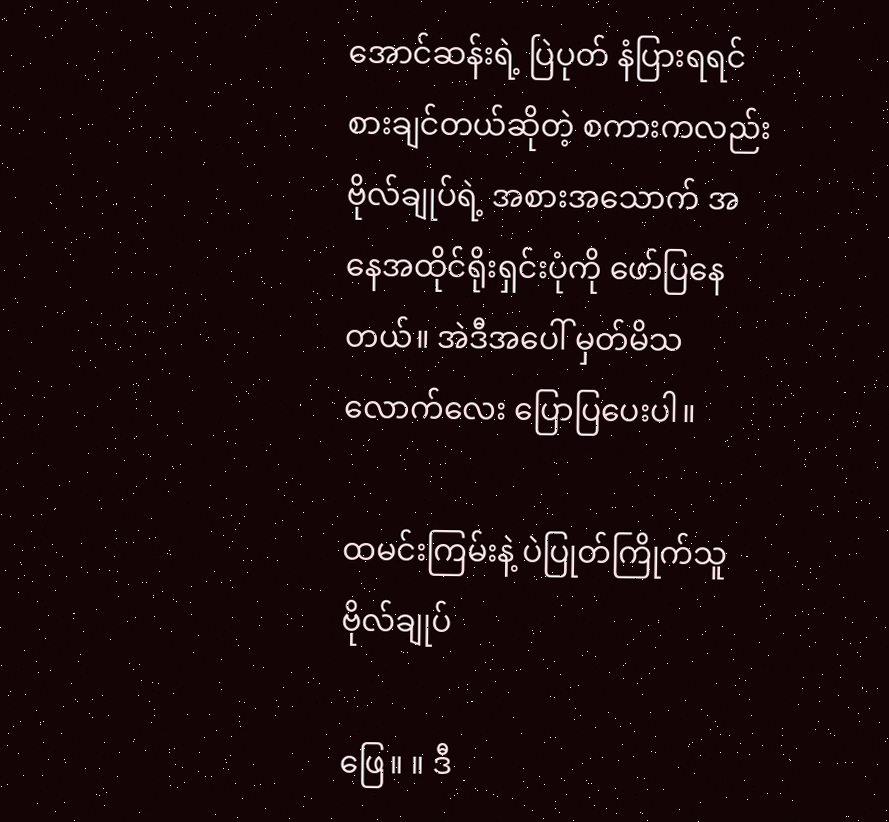အောင်ဆန်းရဲ့ ပြဲပုတ် နံပြားရရင် စားချင်တယ်ဆိုတဲ့ စကားကလည်း ဗိုလ်ချုပ်ရဲ့ အစားအသောက် အနေအထိုင်ရိုးရှင်းပုံကို ဖော်ပြနေတယ်။ အဲဒီအပေါ် မှတ်မိသလောက်လေး ပြောပြပေးပါ။

ထမင်းကြမ်းနဲ့ ပဲပြုတ်ကြိုက်သူ ဗိုလ်ချုပ်

ဖြေ။ ။ ဒီ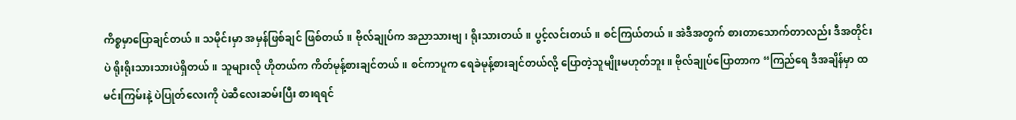ကိစ္စမှာပြောချင်တယ်။ သမိုင်းမှာ အမှန်ဖြစ်ချင် ဖြစ်တယ်။ ဗိုလ်ချုပ်က အညာသားဗျ၊ ရိုးသားတယ်။ ပွင့်လင်းတယ်။ စင်ကြယ်တယ်။ အဲဒီအတွက် စားတာသောက်တာလည်း ဒီအတိုင်းပဲ ရိုးရိုးသားသားပဲရှိတယ်။ သူများလို ဟိုတယ်က ကိတ်မုန့်စားချင်တယ်။ စင်ကာပူက ရေခဲမုန့်စားချင်တယ်လို့ ပြောတဲ့သူမျိုးမဟုတ်ဘူး။ ဗိုလ်ချုပ်ပြောတာက “ကြည်ရေ ဒီအချိန်မှာ ထမင်းကြမ်းနဲ့ ပဲပြုတ်လေးကို ပဲဆီလေးဆမ်းပြီး စားရရင်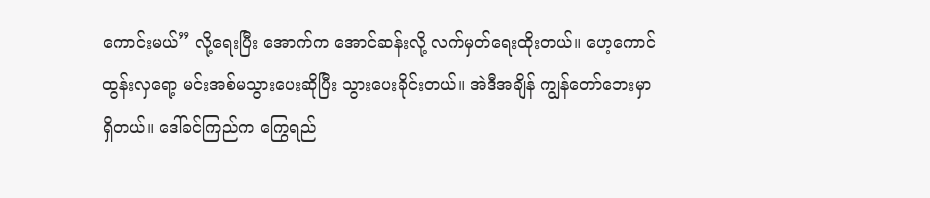ကောင်းမယ်” လို့ရေးပြီး အောက်က အောင်ဆန်းလို့ လက်မှတ်ရေးထိုးတယ်။ ဟေ့ကောင် ထွန်းလှရော့ မင်းအစ်မသွားပေးဆိုပြီး သွားပေးခိုင်းတယ်။ အဲဒီအချိန် ကျွန်တော်ဘေးမှာ ရှိတယ်။ ဒေါ်ခင်ကြည်က ကြွေရည်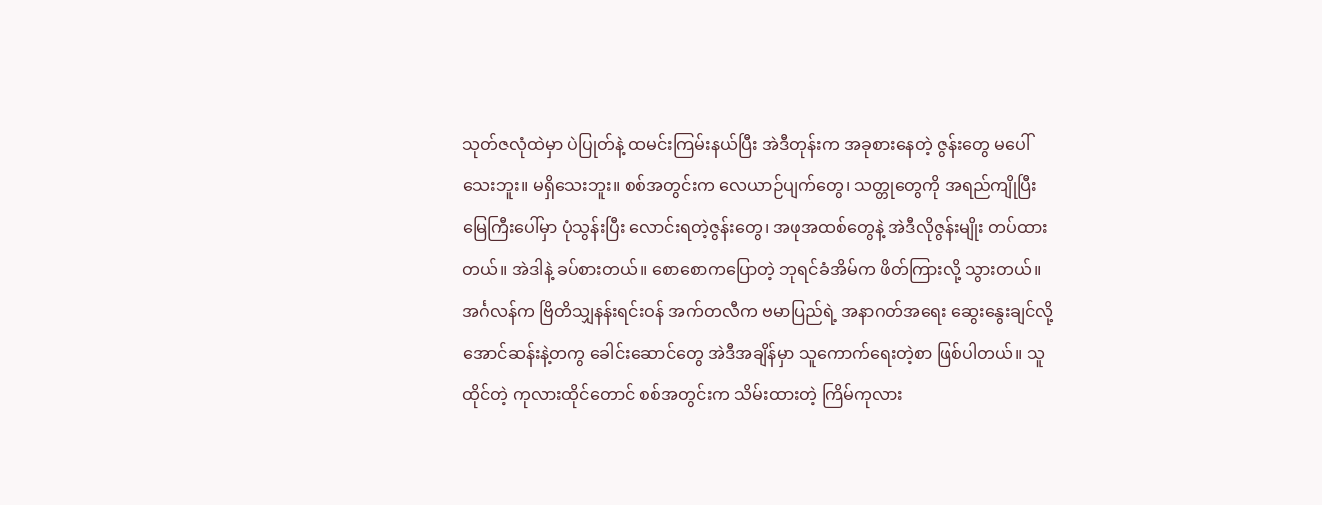သုတ်ဇလုံထဲမှာ ပဲပြုတ်နဲ့ ထမင်းကြမ်းနယ်ပြီး အဲဒီတုန်းက အခုစားနေတဲ့ ဇွန်းတွေ မပေါ်သေးဘူး။ မရှိသေးဘူး။ စစ်အတွင်းက လေယာဉ်ပျက်တွေ၊ သတ္တုတွေကို အရည်ကျိုပြီး မြေကြီးပေါ်မှာ ပုံသွန်းပြီး လောင်းရတဲ့ဇွန်းတွေ၊ အဖုအထစ်တွေနဲ့ အဲဒီလိုဇွန်းမျိုး တပ်ထားတယ်။ အဲဒါနဲ့ ခပ်စားတယ်။ စောစောကပြောတဲ့ ဘုရင်ခံအိမ်က ဖိတ်ကြားလို့ သွားတယ်။ အင်္ဂလန်က ဗြိတိသျှနန်းရင်းဝန် အက်တလီက ဗမာပြည်ရဲ့ အနာဂတ်အရေး ဆွေးနွေးချင်လို့ အောင်ဆန်းနဲ့တကွ ခေါင်းဆောင်တွေ အဲဒီအချိန်မှာ သူကောက်ရေးတဲ့စာ ဖြစ်ပါတယ်။ သူထိုင်တဲ့ ကုလားထိုင်တောင် စစ်အတွင်းက သိမ်းထားတဲ့ ကြိမ်ကုလား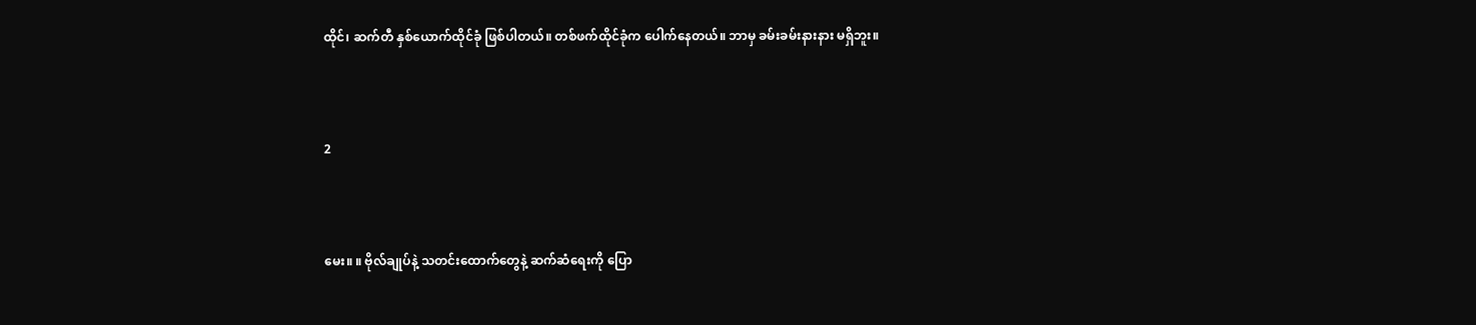ထိုင်၊ ဆက်တီ နှစ်ယောက်ထိုင်ခုံ ဖြစ်ပါတယ်။ တစ်ဖက်ထိုင်ခုံက ပေါက်နေတယ်။ ဘာမှ ခမ်းခမ်းနားနား မရှိဘူး။



2



မေး။ ။ ဗိုလ်ချုပ်နဲ့ သတင်းထောက်တွေနဲ့ ဆက်ဆံရေးကို ပြော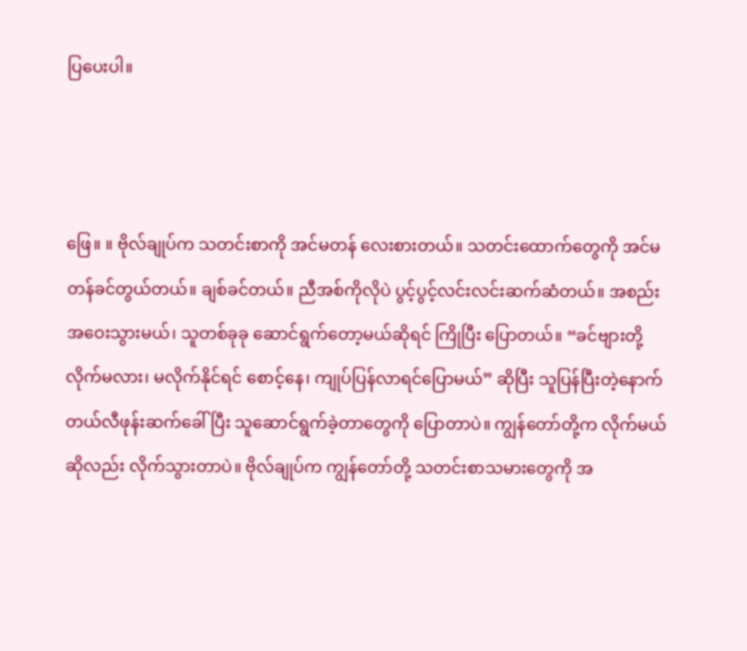ပြပေးပါ။



ဖြေ။ ။ ဗိုလ်ချုပ်က သတင်းစာကို အင်မတန် လေးစားတယ်။ သတင်းထောက်တွေကို အင်မတန်ခင်တွယ်တယ်။ ချစ်ခင်တယ်။ ညီအစ်ကိုလိုပဲ ပွင့်ပွင့်လင်းလင်းဆက်ဆံတယ်။ အစည်းအဝေးသွားမယ်၊ သူတစ်ခုခု ဆောင်ရွက်တော့မယ်ဆိုရင် ကြိုပြီး ပြောတယ်။ “ခင်ဗျားတို့ လိုက်မလား၊ မလိုက်နိုင်ရင် စောင့်နေ၊ ကျုပ်ပြန်လာရင်ပြောမယ်” ဆိုပြီး သူပြန်ပြီးတဲ့နောက် တယ်လီဖုန်းဆက်ခေါ်ပြီး သူဆောင်ရွက်ခဲ့တာတွေကို ပြောတာပဲ။ ကျွန်တော်တို့က လိုက်မယ်ဆိုလည်း လိုက်သွားတာပဲ။ ဗိုလ်ချုပ်က ကျွန်တော်တို့ သတင်းစာသမားတွေကို အ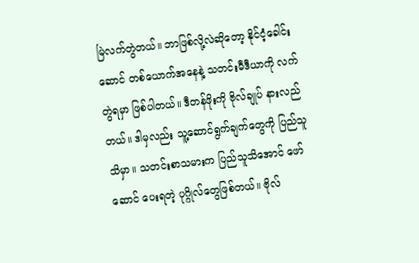မြဲလက်တွဲတယ်။ ဘာဖြစ်လို့လဲဆိုတော့ နိုင်ငံ့ခေါင်းဆောင် တစ်ယောက်အနေနဲ့ သတင်းမီဒီယာကို လက်တွဲရမှာ ဖြစ်ပါတယ်။ ဒီတန်ဖိုးကို ဗိုလ်ချုပ် နားလည်တယ်။ ဒါမှလည်း သူ့ဆောင်ရွက်ချက်တွေကို ပြည်သူသိမှာ။ သတင်းစာသမားက ပြည်သူသိအောင် ဖော်ဆောင် ပေးရတဲ့ ပုဂ္ဂိုလ်တွေဖြစ်တယ်။ ဗိုလ်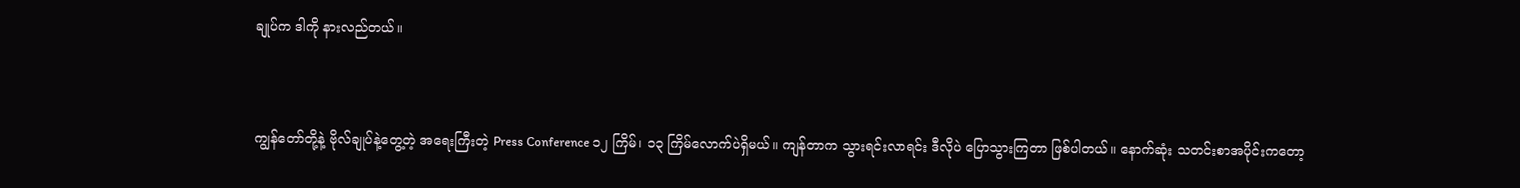ချုပ်က ဒါကို နားလည်တယ်။



ကျွန်တော်တို့နဲ့ ဗိုလ်ချုပ်နဲ့တွေ့တဲ့ အရေးကြီးတဲ့ Press Conference ၁၂ ကြိမ်၊ ၁၃ ကြိမ်လောက်ပဲရှိမယ်။ ကျန်တာက သွားရင်းလာရင်း ဒီလိုပဲ ပြောသွားကြတာ ဖြစ်ပါတယ်။ နောက်ဆုံး သတင်းစာအပိုင်းကတော့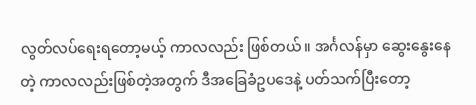လွတ်လပ်ရေးရတော့မယ့် ကာလလည်း ဖြစ်တယ်။ အင်္ဂလန်မှာ ဆွေးနွေးနေတဲ့ ကာလလည်းဖြစ်တဲ့အတွက် ဒီအခြေခံဥပဒေနဲ့ ပတ်သက်ပြီးတော့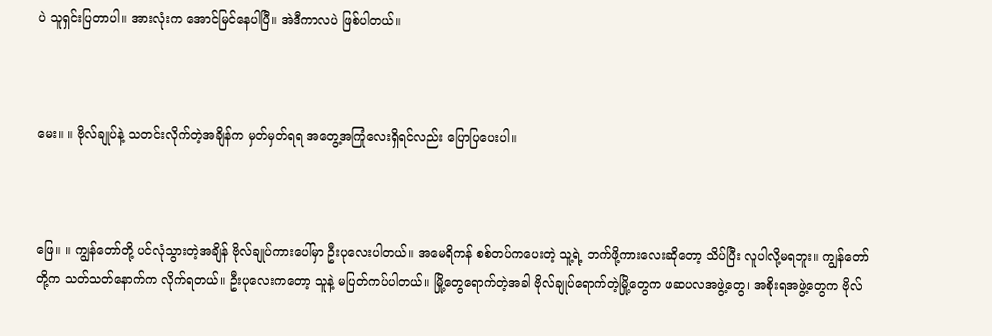ပဲ သူရှင်းပြတာပါ။ အားလုံးက အောင်မြင်နေပါပြီ။ အဲဒီကာလပဲ ဖြစ်ပါတယ်။



မေး။ ။ ဗိုလ်ချုပ်နဲ့ သတင်းလိုက်တဲ့အချိန်က မှတ်မှတ်ရရ အတွေ့အကြုံလေးရှိရင်လည်း ပြောပြပေးပါ။



ဖြေ။ ။ ကျွန်တော်တို့ ပင်လုံသွားတဲ့အချိန် ဗိုလ်ချုပ်ကားပေါ်မှာ ဦးပုလေးပါတယ်။ အမေရိကန် စစ်တပ်ကပေးတဲ့ သူ့ရဲ့ ဘက်ဖို့ကားလေးဆိုတော့ သိပ်ပြီး လူပါလို့မရဘူး။ ကျွန်တော်တို့က သတ်သတ်နောက်က လိုက်ရတယ်။ ဦးပုလေးကတော့ သူနဲ့ မပြတ်ကပ်ပါတယ်။ မြို့တွေရောက်တဲ့အခါ ဗိုလ်ချုပ်ရောက်တဲ့မြို့တွေက ဖဆပလအဖွဲ့တွေ၊ အစိုးရအဖွဲ့တွေက ဗိုလ်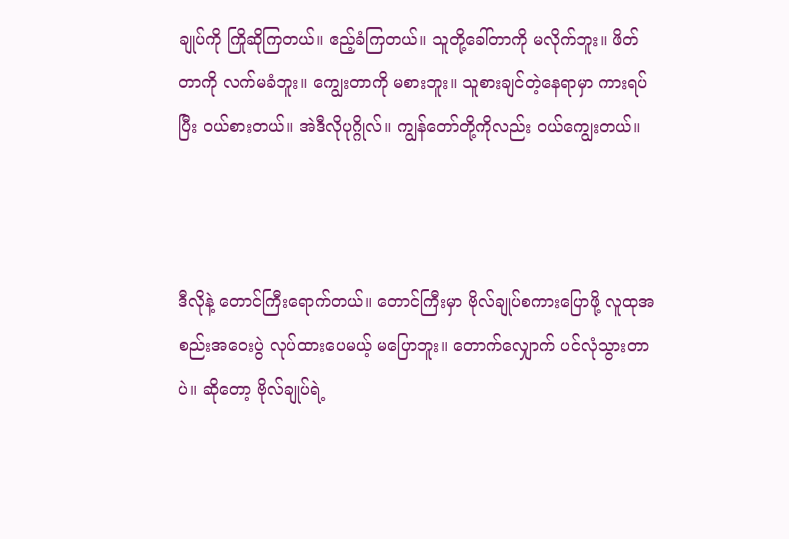ချုပ်ကို ကြိုဆိုကြတယ်။ ဧည့်ခံကြတယ်။ သူတို့ခေါ်တာကို မလိုက်ဘူး။ ဖိတ်တာကို လက်မခံဘူး။ ကျွေးတာကို မစားဘူး။ သူစားချင်တဲ့နေရာမှာ ကားရပ်ပြီး ဝယ်စားတယ်။ အဲဒီလိုပုဂ္ဂိုလ်။ ကျွန်တော်တို့ကိုလည်း ဝယ်ကျွေးတယ်။



ဒီလိုနဲ့ တောင်ကြီးရောက်တယ်။ တောင်ကြီးမှာ ဗိုလ်ချုပ်စကားပြောဖို့ လူထုအစည်းအဝေးပွဲ လုပ်ထားပေမယ့် မပြောဘူး။ တောက်လျှောက် ပင်လုံသွားတာပဲ။ ဆိုတော့ ဗိုလ်ချုပ်ရဲ့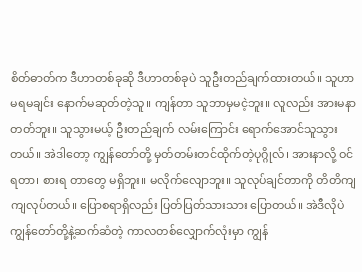စိတ်ဓာတ်က ဒီဟာတစ်ခုဆို ဒီဟာတစ်ခုပဲ သူဦးတည်ချက်ထားတယ်။ သူဟာ မရမချင်း နောက်မဆုတ်တဲ့သူ။ ကျန်တာ သူဘာမှမငဲ့ဘူး။ လူလည်း အားမနာတတ်ဘူး။ သူသွားမယ့် ဦးတည်ချက် လမ်းကြောင်း ရောက်အောင်သူသွားတယ်။ အဲဒါတော့ ကျွန်တော်တို့ မှတ်တမ်းတင်ထိုက်တဲ့ပုဂ္ဂိုလ်၊ အားနာလို့ ဝင်ရတာ၊ စားရ တာတွေ မရှိဘူး။ မလိုက်လျောဘူး။ သူလုပ်ချင်တာကို တိတိကျကျလုပ်တယ်။ ပြောစရာရှိလည်း ပြတ်ပြတ်သားသား ပြောတယ်။ အဲဒီလိုပဲ ကျွန်တော်တို့နဲ့ဆက်ဆံတဲ့ ကာလတစ်လျှောက်လုံးမှာ ကျွန်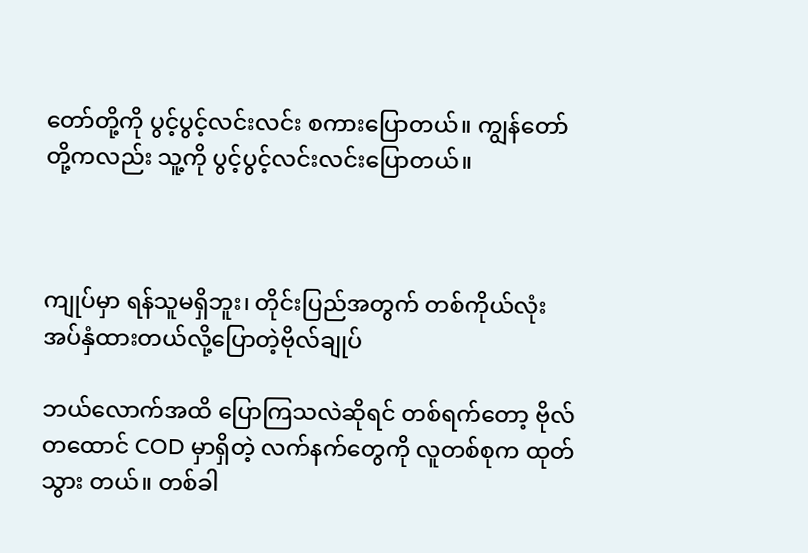တော်တို့ကို ပွင့်ပွင့်လင်းလင်း စကားပြောတယ်။ ကျွန်တော်တို့ကလည်း သူ့ကို ပွင့်ပွင့်လင်းလင်းပြောတယ်။



ကျုပ်မှာ ရန်သူမရှိဘူး၊ တိုင်းပြည်အတွက် တစ်ကိုယ်လုံး အပ်နှံထားတယ်လို့ပြောတဲ့ဗိုလ်ချုပ်

ဘယ်လောက်အထိ ပြောကြသလဲဆိုရင် တစ်ရက်တော့ ဗိုလ်တထောင် COD မှာရှိတဲ့ လက်နက်တွေကို လူတစ်စုက ထုတ်သွား တယ်။ တစ်ခါ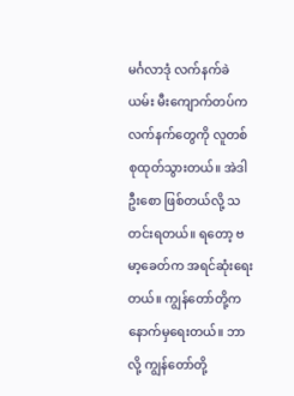မင်္ဂလာဒုံ လက်နက်ခဲယမ်း မီးကျောက်တပ်က လက်နက်တွေကို လူတစ်စုထုတ်သွားတယ်။ အဲဒါ ဦးစော ဖြစ်တယ်လို့ သတင်းရတယ်။ ရတော့ ဗမာ့ခေတ်က အရင်ဆုံးရေးတယ်။ ကျွန်တော်တို့က နောက်မှရေးတယ်။ ဘာလို့ ကျွန်တော်တို့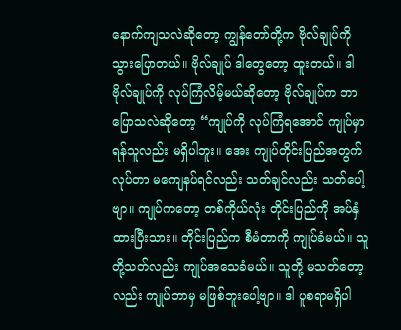နောက်ကျသလဲဆိုတော့ ကျွန်တော်တို့က ဗိုလ်ချုပ်ကို သွားပြောတယ်။ ဗိုလ်ချုပ် ဒါတွေတော့ ထူးတယ်။ ဒါ ဗိုလ်ချုပ်ကို လုပ်ကြံလိမ့်မယ်ဆိုတော့ ဗိုလ်ချုပ်က ဘာပြောသလဲဆိုတော့ “ကျုပ်ကို လုပ်ကြံရအောင် ကျုပ်မှာ ရန်သူလည်း မရှိပါဘူး။ အေး ကျုပ်တိုင်းပြည်အတွက်လုပ်တာ မကျေနပ်ရင်လည်း သတ်ချင်လည်း သတ်ပေါ့ဗျာ။ ကျုပ်ကတော့ တစ်ကိုယ်လုံး တိုင်းပြည်ကို အပ်နှံထားပြီးသား။ တိုင်းပြည်က စီမံတာကို ကျုပ်ခံမယ်။ သူတို့သတ်လည်း ကျုပ်အသေခံမယ်။ သူတို့ မသတ်တော့လည်း ကျုပ်ဘာမှ မဖြစ်ဘူးပေါ့ဗျာ။ ဒါ ပူစရာမရှိပါ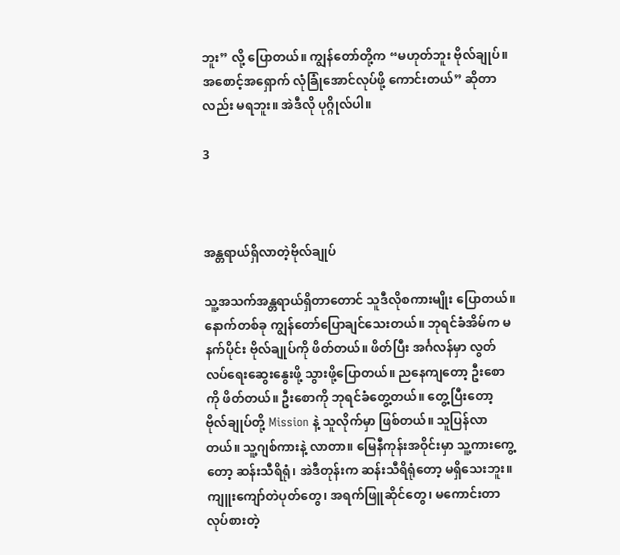ဘူး” လို့ ပြောတယ်။ ကျွန်တော်တို့က “မဟုတ်ဘူး ဗိုလ်ချုပ်။ အစောင့်အရှောက် လုံခြုံအောင်လုပ်ဖို့ ကောင်းတယ်” ဆိုတာလည်း မရဘူး။ အဲဒီလို ပုဂ္ဂိုလ်ပါ။

3



အန္တရာယ်ရှိလာတဲ့ဗိုလ်ချုပ်

သူ့အသက်အန္တရာယ်ရှိတာတောင် သူဒီလိုစကားမျိုး ပြောတယ်။ နောက်တစ်ခု ကျွန်တော်ပြောချင်သေးတယ်။ ဘုရင်ခံအိမ်က မနက်ပိုင်း ဗိုလ်ချုပ်ကို ဖိတ်တယ်။ ဖိတ်ပြီး အင်္ဂလန်မှာ လွတ်လပ်ရေးဆွေးနွေးဖို့ သွားဖို့ပြောတယ်။ ညနေကျတော့ ဦးစောကို ဖိတ်တယ်။ ဦးစောကို ဘုရင်ခံတွေ့တယ်။ တွေ့ပြီးတော့ ဗိုလ်ချုပ်တို့ Mission နဲ့ သူလိုက်မှာ ဖြစ်တယ်။ သူပြန်လာတယ်။ သူ့ဂျစ်ကားနဲ့ လာတာ။ မြေနီကုန်းအဝိုင်းမှာ သူ့ကားကွေ့တော့ ဆန်းသီရိရုံ၊ အဲဒီတုန်းက ဆန်းသီရိရုံတော့ မရှိသေးဘူး။ ကျူးကျော်တဲပုတ်တွေ၊ အရက်ဖြူဆိုင်တွေ၊ မကောင်းတာ လုပ်စားတဲ့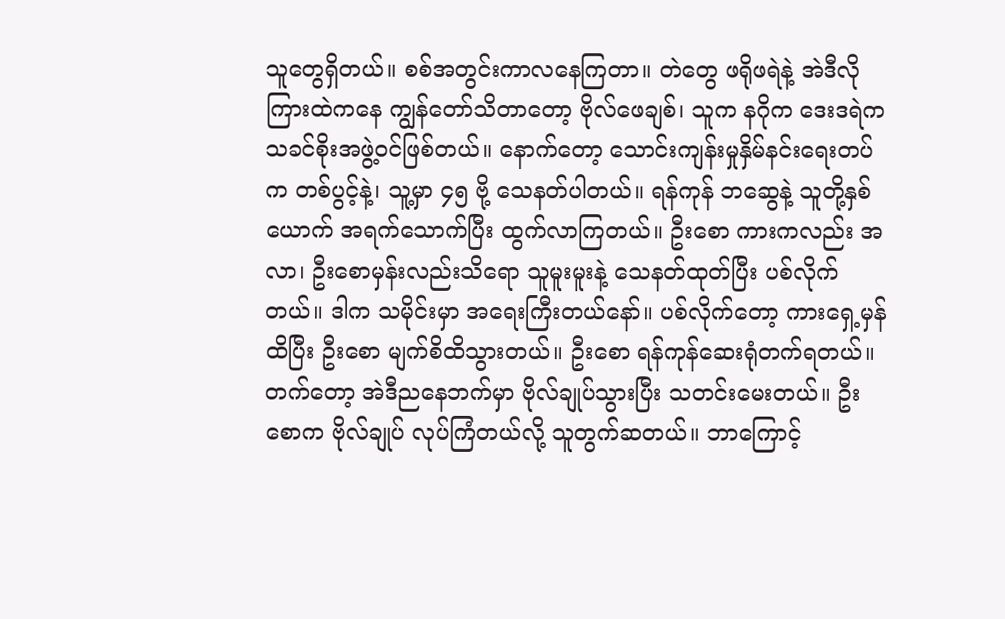သူတွေရှိတယ်။ စစ်အတွင်းကာလနေကြတာ။ တဲတွေ ဖရိုဖရဲနဲ့ အဲဒီလိုကြားထဲကနေ ကျွန်တော်သိတာတော့ ဗိုလ်ဖေချစ်၊ သူက နဂိုက ဒေးဒရဲက သခင်စိုးအဖွဲ့ဝင်ဖြစ်တယ်။ နောက်တော့ သောင်းကျန်းမှုနှိမ်နင်းရေးတပ်က တစ်ပွင့်နဲ့၊ သူ့မှာ ၄၅ ဗို့ သေနတ်ပါတယ်။ ရန်ကုန် ဘဆွေနဲ့ သူတို့နှစ်ယောက် အရက်သောက်ပြီး ထွက်လာကြတယ်။ ဦးစော ကားကလည်း အလာ၊ ဦးစောမှန်းလည်းသိရော သူမူးမူးနဲ့ သေနတ်ထုတ်ပြီး ပစ်လိုက်တယ်။ ဒါက သမိုင်းမှာ အရေးကြီးတယ်နော်။ ပစ်လိုက်တော့ ကားရှေ့မှန်ထိပြီး ဦးစော မျက်စိထိသွားတယ်။ ဦးစော ရန်ကုန်ဆေးရုံတက်ရတယ်။ တက်တော့ အဲဒီညနေဘက်မှာ ဗိုလ်ချုပ်သွားပြီး သတင်းမေးတယ်။ ဦးစောက ဗိုလ်ချုပ် လုပ်ကြံတယ်လို့ သူတွက်ဆတယ်။ ဘာကြောင့်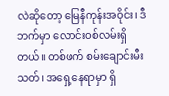လဲဆိုတော့ မြေနီကုန်းအဝိုင်း၊ ဒီဘက်မှာ လောင်းဝစ်လမ်းရှိတယ်။ တစ်ဖက် စမ်းချောင်းမီးသတ်၊ အရှေ့နေရာမှာ ရှိ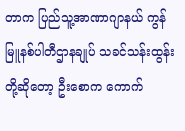တာက ပြည်သူ့အာဏာဂျာနယ် ကွန်မြူနစ်ပါတီဌာနချုပ် သခင်သန်းထွန်းတို့ဆိုတော့ ဦးစောက ကောက်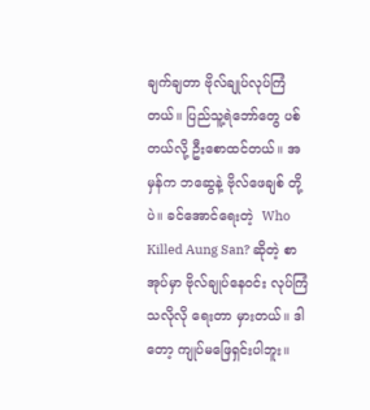ချက်ချတာ ဗိုလ်ချုပ်လုပ်ကြံတယ်။ ပြည်သူ့ရဲဘော်တွေ ပစ်တယ်လို့ ဦးစောထင်တယ်။ အမှန်က ဘဆွေနဲ့ ဗိုလ်ဖေချစ် တို့ပဲ။ ခင်အောင်ရေးတဲ့  Who Killed Aung San? ဆိုတဲ့ စာအုပ်မှာ ဗိုလ်ချုပ်နေဝင်း လုပ်ကြံသလိုလို ရေးတာ မှားတယ်။ ဒါတော့ ကျုပ်မဖြေရှင်းပါဘူး။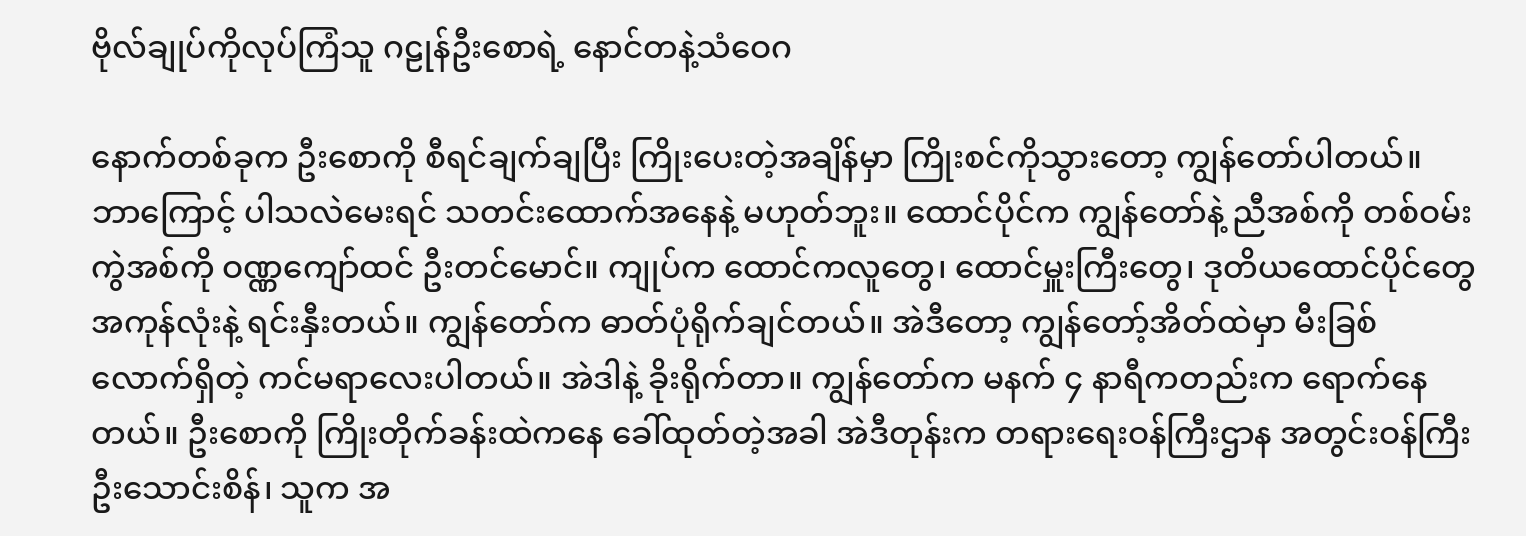ဗိုလ်ချုပ်ကိုလုပ်ကြံသူ ဂဠုန်ဦးစောရဲ့ နောင်တနဲ့သံဝေဂ

နောက်တစ်ခုက ဦးစောကို စီရင်ချက်ချပြီး ကြိုးပေးတဲ့အချိန်မှာ ကြိုးစင်ကိုသွားတော့ ကျွန်တော်ပါတယ်။ ဘာကြောင့် ပါသလဲမေးရင် သတင်းထောက်အနေနဲ့ မဟုတ်ဘူး။ ထောင်ပိုင်က ကျွန်တော်နဲ့ ညီအစ်ကို တစ်ဝမ်းကွဲအစ်ကို ဝဏ္ဏကျော်ထင် ဦးတင်မောင်။ ကျုပ်က ထောင်ကလူတွေ၊ ထောင်မှူးကြီးတွေ၊ ဒုတိယထောင်ပိုင်တွေ အကုန်လုံးနဲ့ ရင်းနှီးတယ်။ ကျွန်တော်က ဓာတ်ပုံရိုက်ချင်တယ်။ အဲဒီတော့ ကျွန်တော့်အိတ်ထဲမှာ မီးခြစ်လောက်ရှိတဲ့ ကင်မရာလေးပါတယ်။ အဲဒါနဲ့ ခိုးရိုက်တာ။ ကျွန်တော်က မနက် ၄ နာရီကတည်းက ရောက်နေတယ်။ ဦးစောကို ကြိုးတိုက်ခန်းထဲကနေ ခေါ်ထုတ်တဲ့အခါ အဲဒီတုန်းက တရားရေးဝန်ကြီးဌာန အတွင်းဝန်ကြီး ဦးသောင်းစိန်၊ သူက အ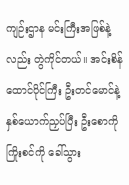ကျဉ်းဌာန မင်းကြီးအဖြစ်နဲ့လည်း တွဲကိုင်တယ်။ အင်းစိန် ထောင်ပိုင်ကြီး ဦးတင်မောင်နဲ့ နှစ်ယောက်ညှပ်ပြီး ဦးစောကို ကြိုးစင်ကို ခေါ်သွား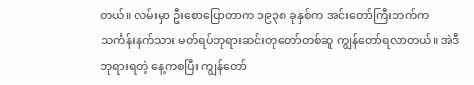တယ်။ လမ်းမှာ ဦးစောပြောတာက ၁၉၃၈ ခုနှစ်က အင်းတော်ကြီးဘက်က သင်္ကန်းနက်သား မတ်ရပ်ဘုရားဆင်းတုတော်တစ်ဆူ ကျွန်တော်ရလာတယ်။ အဲဒီဘုရားရတဲ့ နေ့ကစပြီး ကျွန်တော်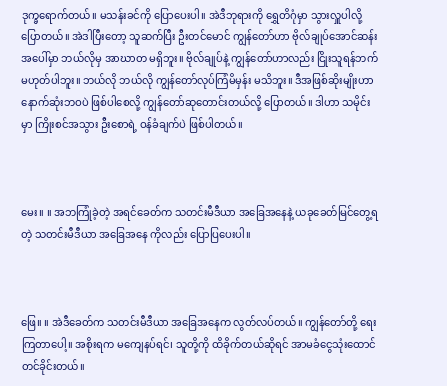ဒုက္ခရောက်တယ်။ မသန်းခင်ကို ပြောပေးပါ။ အဲဒီဘုရားကို ရွှေတိဂုံမှာ သွားလှူပါလို့ ပြောတယ်။ အဲဒါပြီးတော့ သူဆက်ပြီး ဦးတင်မောင် ကျွန်တော်ဟာ ဗိုလ်ချုပ်အောင်ဆန်းအပေါ်မှာ ဘယ်လိုမှ အာဃာတ မရှိဘူး။ ဗိုလ်ချုပ်နဲ့ ကျွန်တော်ဟာလည်း ငြိုးသူရန်ဘက် မဟုတ်ပါဘူး။ ဘယ်လို ဘယ်လို ကျွန်တော်လုပ်ကြံမိမှန်း မသိဘူး။ ဒီအဖြစ်ဆိုးမျိုးဟာ နောက်ဆုံးဘဝပဲ ဖြစ်ပါစေလို့ ကျွန်တော်ဆုတောင်းတယ်လို့ ပြောတယ်။ ဒါဟာ သမိုင်းမှာ ကြိုးစင်အသွား ဦးစောရဲ့ ဝန်ခံချက်ပဲ ဖြစ်ပါတယ်။



မေး။ ။ အဘကြုံခဲ့တဲ့ အရင်ခေတ်က သတင်းမီဒီယာ အခြေအနေနဲ့ ယခုခေတ်မြင်တွေ့ရတဲ့ သတင်းမီဒီယာ အခြေအနေ ကိုလည်း ပြောပြပေးပါ။



ဖြေ။ ။ အဲဒီခေတ်က သတင်းမီဒီယာ အခြေအနေက လွတ်လပ်တယ်။ ကျွန်တော်တို့ ရေးကြတာပေါ့။ အစိုးရက မကျေနပ်ရင်၊ သူတို့ကို ထိခိုက်တယ်ဆိုရင် အာမခံငွေသုံးထောင် တင်ခိုင်းတယ်။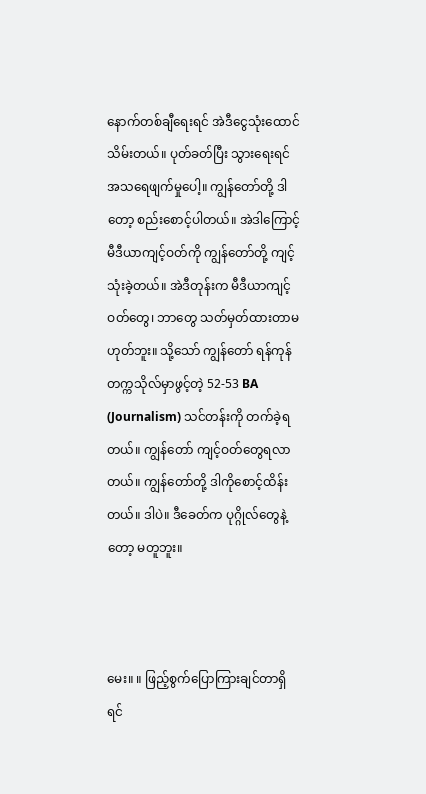နောက်တစ်ချီရေးရင် အဲဒီငွေသုံးထောင် သိမ်းတယ်။ ပုတ်ခတ်ပြီး သွားရေးရင် အသရေဖျက်မှုပေါ့။ ကျွန်တော်တို့ ဒါတော့ စည်းစောင့်ပါတယ်။ အဲဒါကြောင့် မီဒီယာကျင့်ဝတ်ကို ကျွန်တော်တို့ ကျင့်သုံးခဲ့တယ်။ အဲဒီတုန်းက မီဒီယာကျင့်ဝတ်တွေ၊ ဘာတွေ သတ်မှတ်ထားတာမဟုတ်ဘူး။ သို့သော် ကျွန်တော် ရန်ကုန်တက္ကသိုလ်မှာဖွင့်တဲ့ 52-53 BA (Journalism) သင်တန်းကို တက်ခဲ့ရတယ်။ ကျွန်တော် ကျင့်ဝတ်တွေရလာတယ်။ ကျွန်တော်တို့ ဒါကိုစောင့်ထိန်းတယ်။ ဒါပဲ။ ဒီခေတ်က ပုဂ္ဂိုလ်တွေနဲ့တော့ မတူဘူး။



မေး။ ။ ဖြည့်စွက်ပြောကြားချင်တာရှိရင်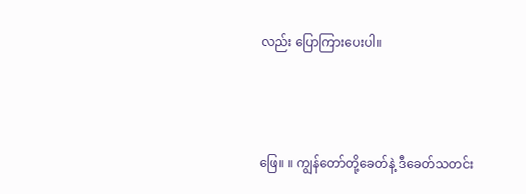လည်း ပြောကြားပေးပါ။



ဖြေ။ ။ ကျွန်တော်တို့ခေတ်နဲ့ ဒီခေတ်သတင်း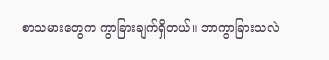စာသမားတွေက ကွာခြားချက်ရှိတယ်။ ဘာကွာခြားသလဲ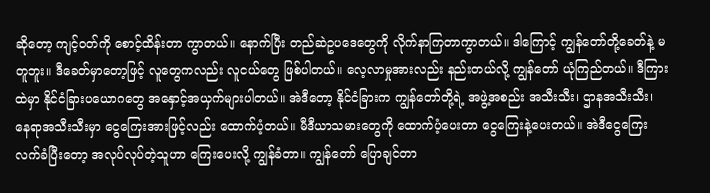ဆိုတော့ ကျင့်ဝတ်ကို စောင့်ထိန်းတာ ကွာတယ်။ နောက်ပြီး တည်ဆဲဥပဒေတွေကို လိုက်နာကြတာကွာတယ်။ ဒါကြောင့် ကျွန်တော်တို့ခေတ်နဲ့ မတူဘူး။ ဒီခေတ်မှာတော့ဖြင့် လူတွေကလည်း လူငယ်တွေ ဖြစ်ပါတယ်။ လေ့လာမှုအားလည်း နည်းတယ်လို့ ကျွန်တော် ယုံကြည်တယ်။ ဒီကြားထဲမှာ နိုင်ငံခြားပယောဂတွေ အနှောင့်အယှက်များပါတယ်။ အဲဒီတော့ နိုင်ငံခြားက ကျွန်တော်တို့ရဲ့ အဖွဲ့အစည်း အသီးသီး၊ ဌာနအသီးသီး၊ နေရာအသီးသီးမှာ ငွေကြေးအားဖြင့်လည်း ထောက်ပံ့တယ်။ မီဒီယာသမားတွေကို ထောက်ပံ့ပေးတာ ငွေကြေးနဲ့ပေးတယ်။ အဲဒီငွေကြေးလက်ခံပြီးတော့ အလုပ်လုပ်တဲ့သူဟာ ကြေးပေးလို့ ကျွန်ခံတာ။ ကျွန်တော် ပြောချင်တာ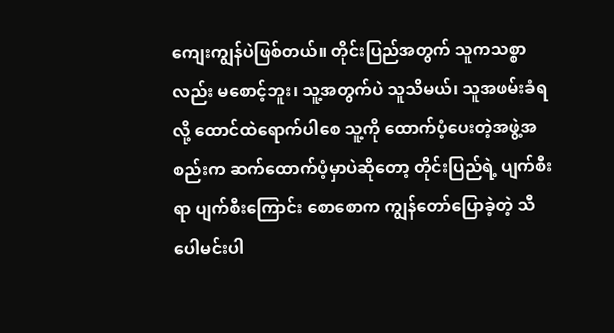ကျေးကျွန်ပဲဖြစ်တယ်။ တိုင်းပြည်အတွက် သူကသစ္စာလည်း မစောင့်ဘူး၊ သူ့အတွက်ပဲ သူသိမယ်၊ သူအဖမ်းခံရလို့ ထောင်ထဲရောက်ပါစေ သူ့ကို ထောက်ပံ့ပေးတဲ့အဖွဲ့အစည်းက ဆက်ထောက်ပံ့မှာပဲဆိုတော့ တိုင်းပြည်ရဲ့ ပျက်စီးရာ ပျက်စီးကြောင်း စောစောက ကျွန်တော်ပြောခဲ့တဲ့ သီပေါမင်းပါ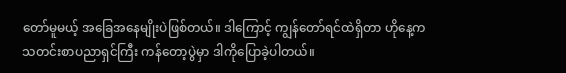တော်မူမယ့် အခြေအနေမျိုးပဲဖြစ်တယ်။ ဒါကြောင့် ကျွန်တော်ရင်ထဲရှိတာ ဟိုနေ့က သတင်းစာပညာရှင်ကြီး ကန်တော့ပွဲမှာ ဒါကိုပြောခဲ့ပါတယ်။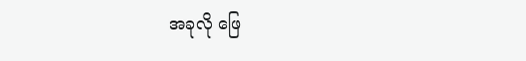အခုလို ဖြေ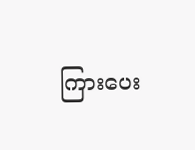ကြားပေး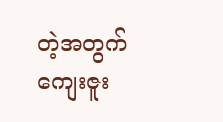တဲ့အတွက် ကျေးဇူး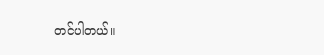တင်ပါတယ်။